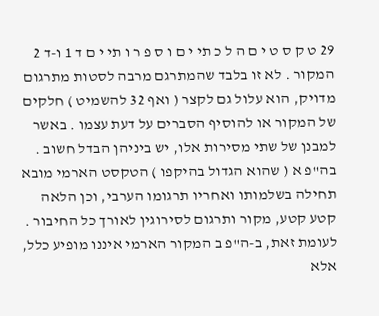29 ט ק ס ט י ם ה ל כ תי י ם ו ס פ ר ו תי י ם ד 1 ו-ד 2 המקור . לא זו בלבד שהמתרגם מרבה לסטות מתרגום מדויק, הוא עלול גם לקצר ( ואף 32 להשמיט ) חלקים של המקור או להוסיף הסברים על דעת עצמו . באשר למבנן של שתי מסירות אלו, יש ביניהן הבדל חשוב . בה"פ א ( שהוא הגדול בהיקפו ) הטקסט הארמי מובא תחילה בשלמותו ואחריו תרגומו הערבי, וכן הלאה קטע קטע, מקור ותרגום לסירוגין לאורך כל החיבור . לעומת זאת, ב-ה"פ ב המקור הארמי איננו מופיע כלל, אלא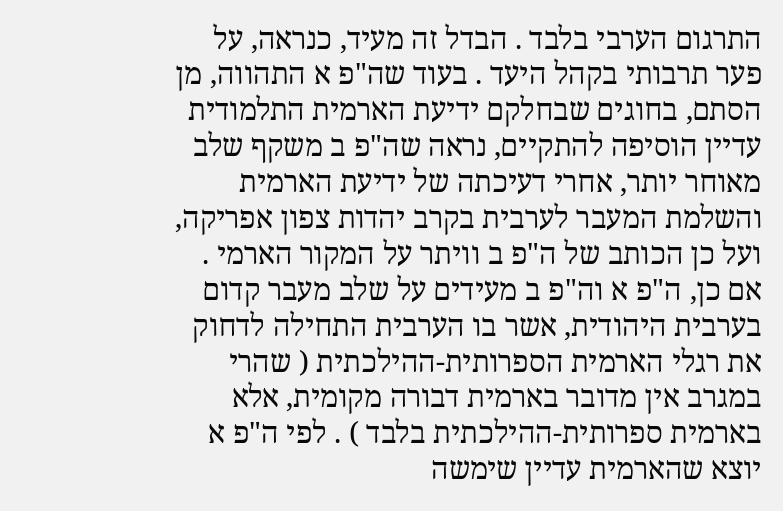התרגום הערבי בלבד . הבדל זה מעיד, כנראה, על פער תרבותי בקהל היעד . בעוד שה"פ א התהווה, מן הסתם, בחוגים שבחלקם ידיעת הארמית התלמודית עדיין הוסיפה להתקיים, נראה שה"פ ב משקף שלב מאוחר יותר, אחרי דעיכתה של ידיעת הארמית והשלמת המעבר לערבית בקרב יהדות צפון אפריקה, ועל כן הכותב של ה"פ ב וויתר על המקור הארמי . אם כן, ה"פ א וה"פ ב מעידים על שלב מעבר קדום בערבית היהודית, אשר בו הערבית התחילה לדחוק את רגלי הארמית הספרותית-ההילכתית ( שהרי במגרב אין מדובר בארמית דבורה מקומית, אלא בארמית ספרותית-ההילכתית בלבד ) . לפי ה"פ א יוצא שהארמית עדיין שימשה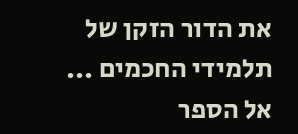את הדור הזקן של תלמידי החכמים ...
אל הספר